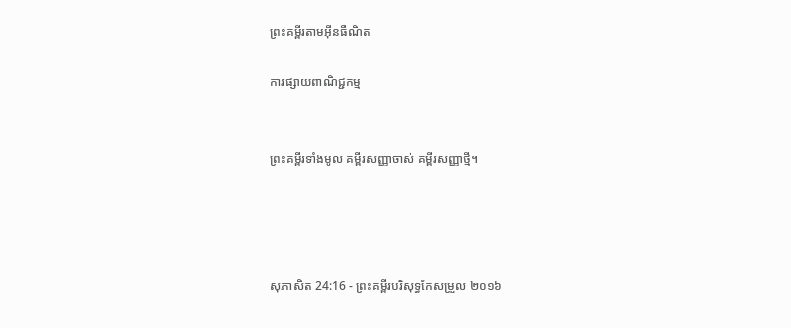ព្រះគម្ពីរតាមអ៊ីនធឺណិត

ការផ្សាយពាណិជ្ជកម្ម


ព្រះគម្ពីរទាំងមូល គម្ពីរសញ្ញាចាស់ គម្ពីរសញ្ញាថ្មី។




សុភា‌សិត 24:16 - ព្រះគម្ពីរបរិសុទ្ធកែសម្រួល ២០១៦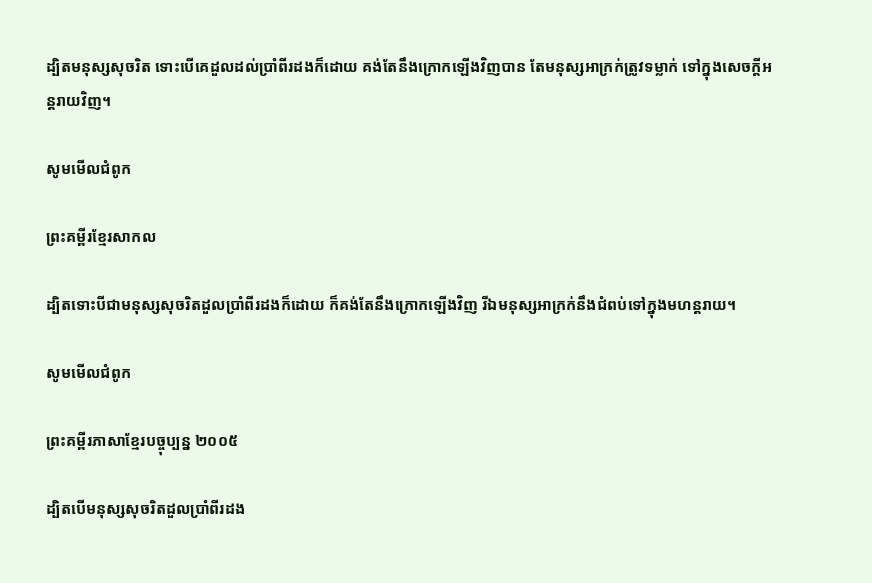ដ្បិតមនុស្សសុចរិត ទោះបើគេដួលដល់ប្រាំពីរដងក៏ដោយ គង់តែនឹងក្រោកឡើងវិញបាន តែមនុស្សអាក្រក់ត្រូវទម្លាក់ ទៅក្នុងសេចក្ដីអន្ត‌រាយវិញ។

សូមមើលជំពូក

ព្រះគម្ពីរខ្មែរសាកល

ដ្បិតទោះបីជាមនុស្សសុចរិតដួលប្រាំពីរដងក៏ដោយ ក៏គង់តែនឹងក្រោកឡើងវិញ រីឯមនុស្សអាក្រក់នឹងជំពប់ទៅក្នុងមហន្តរាយ។

សូមមើលជំពូក

ព្រះគម្ពីរភាសាខ្មែរបច្ចុប្បន្ន ២០០៥

ដ្បិតបើមនុស្សសុចរិតដួលប្រាំ‌ពីរដង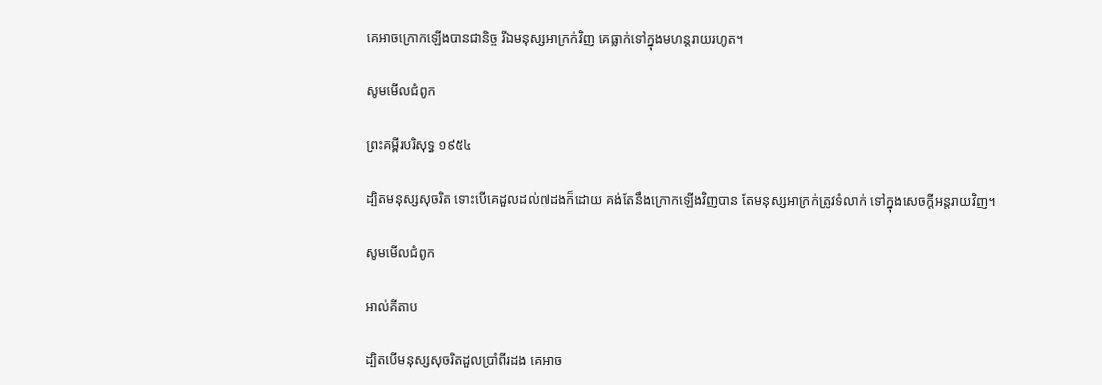គេអាចក្រោកឡើងបានជានិច្ច រីឯមនុស្សអាក្រក់វិញ គេធ្លាក់ទៅក្នុងមហន្ត‌រាយរហូត។

សូមមើលជំពូក

ព្រះគម្ពីរបរិសុទ្ធ ១៩៥៤

ដ្បិតមនុស្សសុចរិត ទោះបើគេដួលដល់៧ដងក៏ដោយ គង់តែនឹងក្រោកឡើងវិញបាន តែមនុស្សអាក្រក់ត្រូវទំលាក់ ទៅក្នុងសេចក្ដីអន្តរាយវិញ។

សូមមើលជំពូក

អាល់គីតាប

ដ្បិតបើមនុស្សសុចរិតដួលប្រាំ‌ពីរដង គេអាច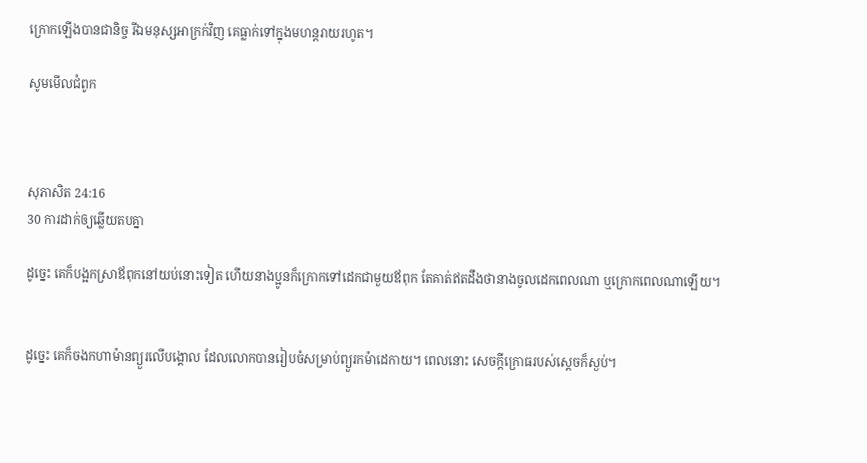ក្រោកឡើងបានជា‌និច្ច រីឯមនុស្សអាក្រក់វិញ គេធ្លាក់ទៅក្នុងមហន្ត‌រាយរហូត។

សូមមើលជំពូក



សុភា‌សិត 24:16
30 ការដាក់ឲ្យឆ្លើយតបគ្នា

ដូច្នេះ គេក៏បង្អកស្រាឪពុកនៅយប់នោះទៀត ហើយនាងប្អូនក៏ក្រោកទៅដេកជា‌មួយឪពុក តែគាត់ឥតដឹងថានាងចូលដេកពេលណា ឬក្រោកពេលណាឡើយ។


ដូច្នេះ គេក៏ចងកហាម៉ានព្យួរលើបង្គោល ដែលលោកបានរៀបចំសម្រាប់ព្យួរកម៉ា‌ដេកាយ។ ពេលនោះ សេចក្ដីក្រោធរបស់ស្តេចក៏ស្ងប់។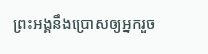ព្រះ‌អង្គនឹងប្រោសឲ្យអ្នករួច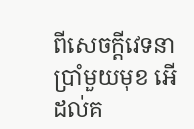ពីសេចក្ដីវេទនាប្រាំមួយមុខ អើ ដល់គ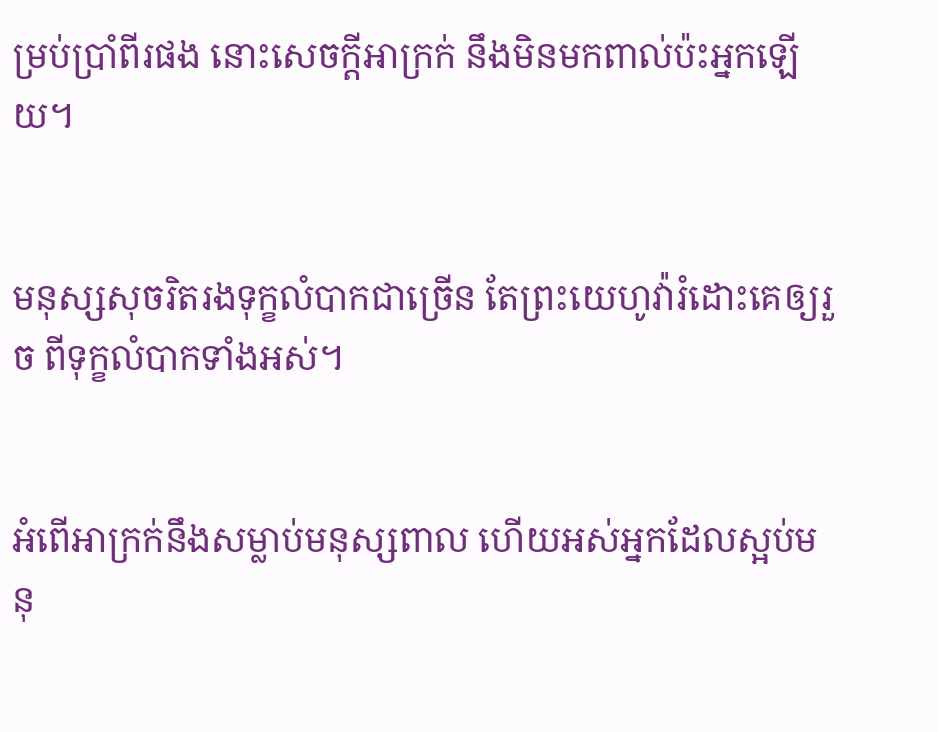ម្រប់ប្រាំពីរផង នោះសេចក្ដីអាក្រក់ នឹងមិនមកពាល់ប៉ះអ្នកឡើយ។


មនុស្សសុចរិតរងទុក្ខលំបាកជាច្រើន តែព្រះ‌យេហូវ៉ារំដោះគេឲ្យរួច ពីទុក្ខលំបាកទាំងអស់។


អំពើអាក្រក់នឹងសម្លាប់មនុស្សពាល ហើយអស់អ្នកដែលស្អប់មនុ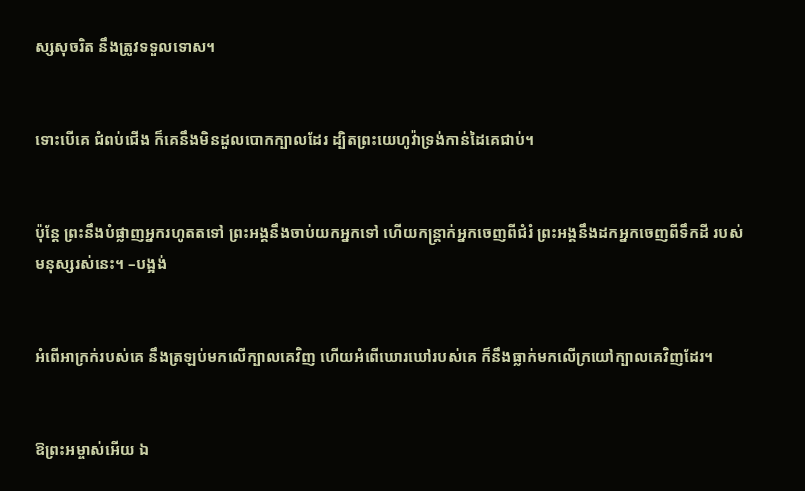ស្សសុចរិត នឹងត្រូវទទួលទោស។


ទោះបើគេ ជំពប់ជើង ក៏គេនឹងមិនដួលបោកក្បាលដែរ ដ្បិតព្រះ‌យេហូវ៉ាទ្រង់កាន់ដៃគេជាប់។


ប៉ុន្តែ ព្រះនឹងបំផ្លាញអ្នករហូតតទៅ ព្រះ‌អង្គនឹងចាប់យកអ្នកទៅ ហើយកន្ត្រាក់អ្នកចេញពីជំរំ ព្រះ‌អង្គនឹងដកអ្នកចេញពីទឹកដី របស់មនុស្សរស់នេះ។ –បង្អង់


អំពើអាក្រក់របស់គេ នឹងត្រឡប់មកលើក្បាលគេវិញ ហើយអំពើឃោរ‌ឃៅរបស់គេ ក៏នឹងធ្លាក់មកលើក្រយៅក្បាលគេវិញដែរ។


ឱព្រះ‌អម្ចាស់អើយ ឯ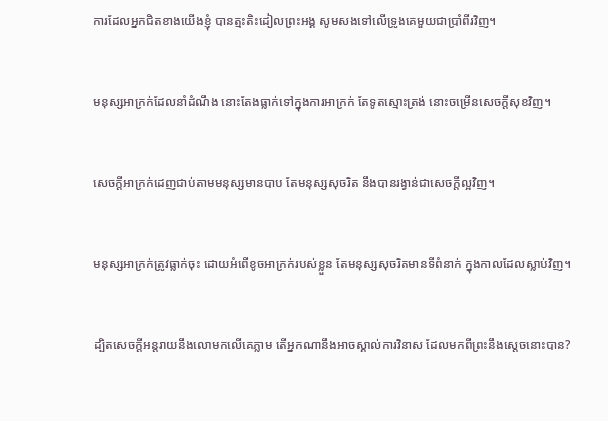ការដែលអ្នកជិតខាងយើងខ្ញុំ បានត្មះ‌តិះ‌ដៀលព្រះ‌អង្គ សូមសងទៅលើទ្រូងគេមួយជាប្រាំពីរវិញ។


មនុស្សអាក្រក់ដែលនាំដំណឹង នោះតែងធ្លាក់ទៅក្នុងការអាក្រក់ តែទូតស្មោះត្រង់ នោះចម្រើនសេចក្ដីសុខវិញ។


សេចក្ដីអាក្រក់ដេញជាប់តាមមនុស្សមានបាប តែមនុស្សសុចរិត នឹងបានរង្វាន់ជាសេចក្ដីល្អវិញ។


មនុស្សអាក្រក់ត្រូវធ្លាក់ចុះ ដោយអំពើខូចអាក្រក់របស់ខ្លួន តែមនុស្សសុចរិតមានទីពំនាក់ ក្នុងកាលដែលស្លាប់វិញ។


ដ្បិតសេចក្ដីអន្ត‌រាយនឹងលោមកលើគេភ្លាម តើអ្នកណានឹងអាចស្គាល់ការវិនាស ដែលមកពីព្រះនឹងស្តេចនោះបាន?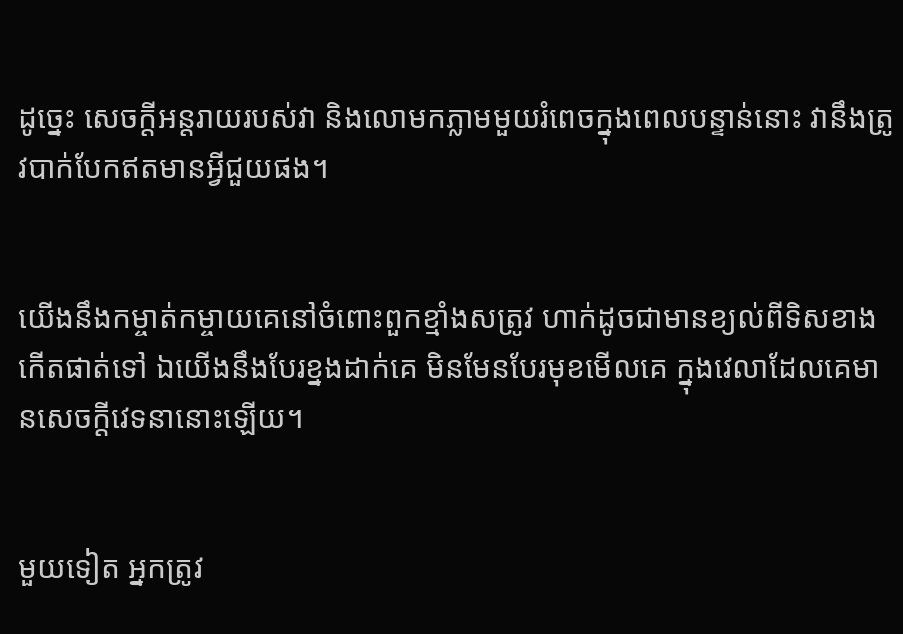ដូច្នេះ សេចក្ដីអន្ត‌រាយរបស់វា និងលោមកភ្លាមមួយរំពេចក្នុងពេលបន្ទាន់នោះ វានឹងត្រូវបាក់បែកឥតមានអ្វីជួយផង។


យើងនឹងកម្ចាត់‌កម្ចាយគេនៅចំពោះពួកខ្មាំងសត្រូវ ហាក់ដូចជាមានខ្យល់ពីទិសខាងកើតផាត់ទៅ ឯយើងនឹងបែរខ្នងដាក់គេ មិនមែនបែរមុខមើលគេ ក្នុងវេលាដែលគេមានសេចក្ដីវេទនានោះឡើយ។


មួយទៀត អ្នកត្រូវ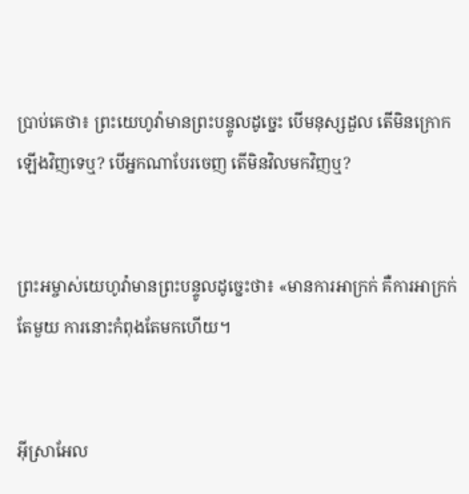ប្រាប់គេថា៖ ព្រះ‌យេហូវ៉ាមានព្រះ‌បន្ទូលដូច្នេះ បើមនុស្សដួល តើមិនក្រោកឡើងវិញទេឬ? បើអ្នកណាបែរចេញ តើមិនវិលមកវិញឬ?


ព្រះ‌អម្ចាស់‌យេហូវ៉ាមានព្រះ‌បន្ទូលដូច្នេះថា៖ «មានការអាក្រក់ គឺការអាក្រក់តែមួយ ការនោះកំពុងតែមកហើយ។


អ៊ីស្រាអែល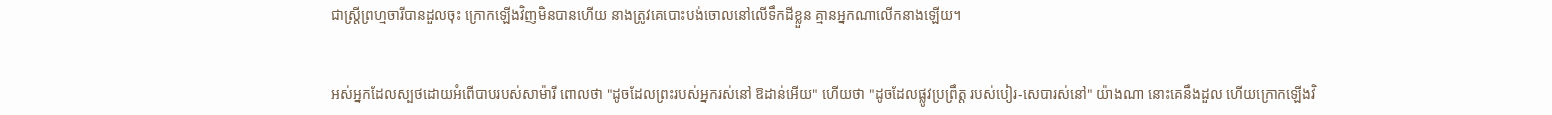ជាស្ត្រីព្រហ្ម‌ចារីបានដួលចុះ ក្រោកឡើងវិញមិនបានហើយ នាងត្រូវគេបោះបង់ចោលនៅលើទឹកដីខ្លួន គ្មានអ្នកណាលើកនាងឡើយ។


អស់អ្នកដែលស្បថដោយអំពើបាបរបស់សាម៉ារី ពោលថា "ដូចដែលព្រះរបស់អ្នករស់នៅ ឱដាន់អើយ" ហើយថា "ដូចដែលផ្លូវប្រព្រឹត្ត របស់បៀរ-សេបារស់នៅ" យ៉ាងណា នោះគេនឹងដួល ហើយក្រោកឡើងវិ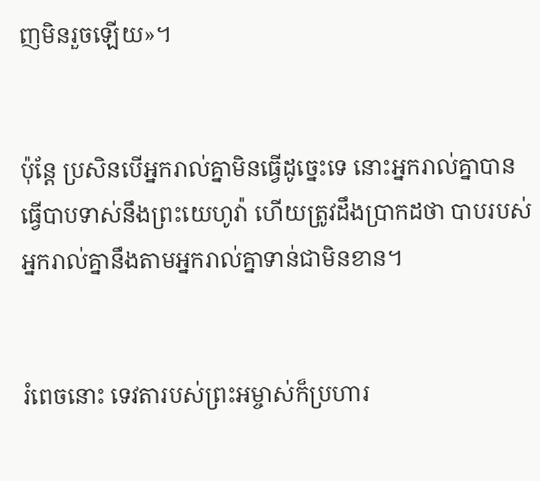ញមិនរួចឡើយ»។


ប៉ុន្ដែ ប្រសិន‌បើអ្នករាល់គ្នាមិនធ្វើដូច្នេះទេ នោះអ្នករាល់គ្នាបានធ្វើបាបទាស់នឹងព្រះ‌យេហូវ៉ា ហើយត្រូវដឹងប្រាកដថា បាបរបស់អ្នករាល់គ្នានឹងតាមអ្នករាល់គ្នាទាន់ជាមិនខាន។


រំពេចនោះ ទេវតារបស់ព្រះ‌អម្ចាស់ក៏ប្រហារ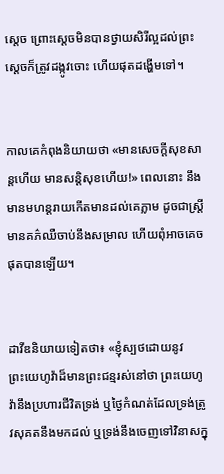ស្តេច ព្រោះស្តេចមិនបានថ្វាយសិរីល្អដល់ព្រះ ស្ដេចក៏ត្រូវដង្កូវចោះ ហើយផុតដង្ហើមទៅ។


កាលគេកំពុងនិយាយថា «មានសេចក្ដីសុខសាន្តហើយ មានសន្ដិសុខហើយ!» ពេលនោះ នឹងមានមហន្តរាយកើតមានដល់គេភ្លាម ដូចជាស្ត្រីមានគភ៌ឈឺចាប់នឹងសម្រាល ហើយពុំអាចគេចផុតបានឡើយ។


ដាវីឌនិយាយទៀតថា៖ «ខ្ញុំស្បថដោយនូវព្រះ‌យេហូវ៉ាដ៏មានព្រះ‌ជន្មរស់នៅថា ព្រះ‌យេហូវ៉ានឹងប្រហារជីវិតទ្រង់ ឬថ្ងៃកំណត់ដែលទ្រង់ត្រូវសុគតនឹងមកដល់ ឬទ្រង់នឹងចេញទៅវិនាសក្នុ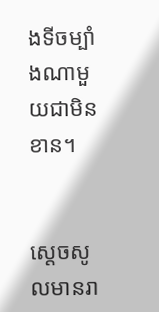ងទីចម្បាំងណាមួយជាមិនខាន។


ស្តេចសូលមានរា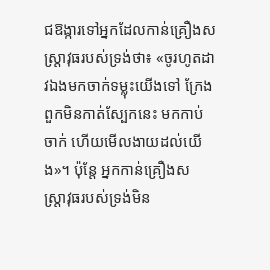ជ‌ឱង្ការទៅអ្នកដែលកាន់គ្រឿងសស្ត្រា‌វុធរបស់ទ្រង់ថា៖ «ចូរហូតដាវឯងមកចាក់ទម្លុះយើងទៅ ក្រែងពួកមិនកាត់ស្បែកនេះ មកកាប់ចាក់ ហើយមើលងាយដល់យើង»។ ប៉ុន្តែ អ្នកកាន់គ្រឿងសស្រ្តា‌វុធរបស់ទ្រង់មិន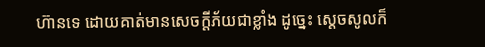ហ៊ានទេ ដោយគាត់មានសេចក្ដីភ័យជាខ្លាំង ដូច្នេះ ស្តេចសូលក៏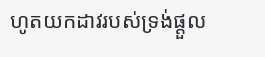ហូតយកដាវរបស់ទ្រង់ផ្តួល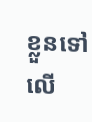ខ្លួនទៅលើ